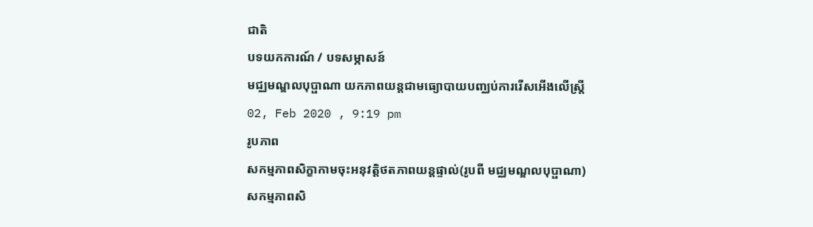ជាតិ
បទយកការណ៍ / បទសម្ភាសន៍
មជ្ឈមណ្ឌលបុប្ផាណា យកភាពយន្តជាមធ្យោបាយបញ្ឈប់ការរើសអើងលើស្ត្រី
02, Feb 2020 , 9:19 pm
រូបភាព
សកម្មភាពសិក្ខាកាមចុះអនុវត្តិថតភាពយន្តផ្ទាល់(រូបពី មជ្ឈមណ្ឌលបុប្ផាណា)
សកម្មភាពសិ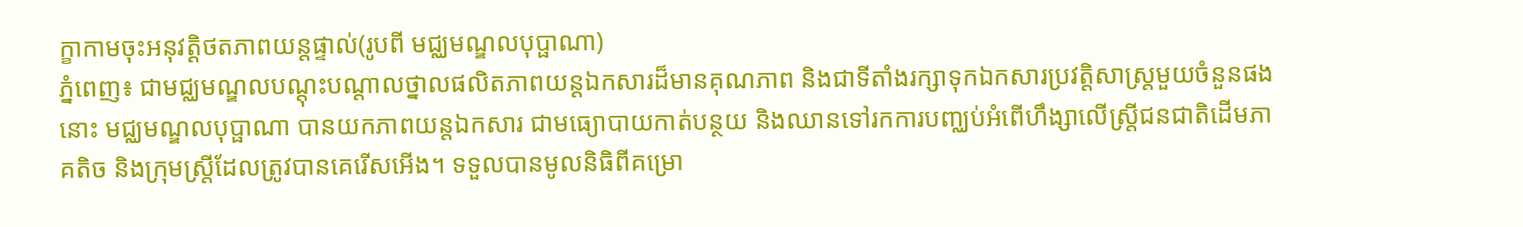ក្ខាកាមចុះអនុវត្តិថតភាពយន្តផ្ទាល់(រូបពី មជ្ឈមណ្ឌលបុប្ផាណា)
ភ្នំពេញ៖ ជាមជ្ឈមណ្ឌលបណ្ដុះបណ្ដាលថ្នាលផលិតភាពយន្តឯកសារដ៏មានគុណភាព និងជាទីតាំងរក្សាទុកឯកសារប្រវត្តិសាស្ត្រមួយចំនួនផងនោះ មជ្ឈមណ្ឌលបុប្ផាណា បានយកភាពយន្តឯកសារ ជាមធ្យោបាយកាត់បន្ថយ និងឈានទៅរកការបញ្ឈប់អំពើហឹង្សាលើស្ត្រីជនជាតិដើមភាគតិច និងក្រុមស្ត្រីដែលត្រូវបានគេរើសអើង។ ទទួលបានមូលនិធិពីគម្រោ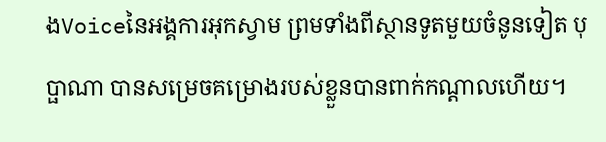ងVoiceនៃអង្គការអុកស្វាម ព្រមទាំងពីស្ថានទូតមួយចំនូនទៀត បុប្ផាណា បានសម្រេចគម្រោងរបស់ខ្លួនបានពាក់កណ្ដាលហើយ។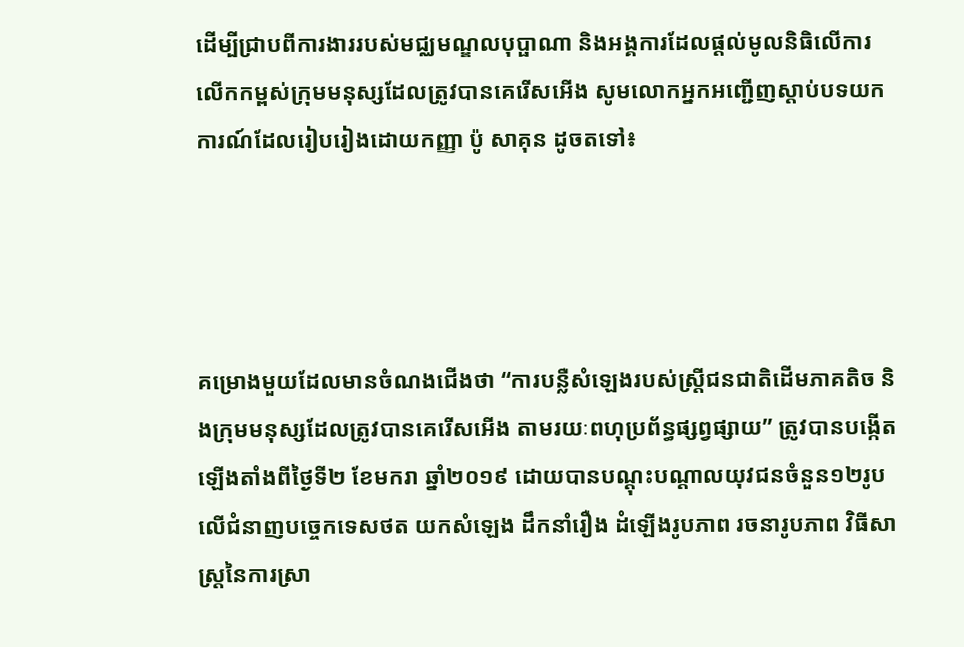ដើម្បីជ្រាបពីការងាររបស់មជ្ឈមណ្ឌលបុប្ផាណា និងអង្គការដែលផ្ដល់មូលនិធិលើការលើកកម្ពស់ក្រុមមនុស្សដែលត្រូវបានគេរើសអើង សូមលោកអ្នកអញ្ជើញស្ដាប់បទយកការណ៍ដែលរៀបរៀងដោយកញ្ញា ប៉ូ សាគុន ដូចតទៅ៖




គម្រោងមួយដែលមានចំណងជើងថា “ការបន្លឺសំឡេងរបស់ស្ត្រីជនជាតិដើមភាគតិច និងក្រុមមនុស្សដែលត្រូវបានគេរើសអើង តាមរយៈពហុប្រព័ន្ធផ្សព្វផ្សាយ” ត្រូវបានបង្កើតឡើងតាំងពីថ្ងៃទី២ ខែមករា ឆ្នាំ២០១៩ ដោយបានបណ្ដុះបណ្ដាលយុវជនចំនួន១២រូប លើជំនាញបច្ចេកទេសថត យកសំឡេង ដឹកនាំរឿង ដំឡើងរូបភាព រចនារូបភាព វិធីសាស្ត្រនៃការស្រា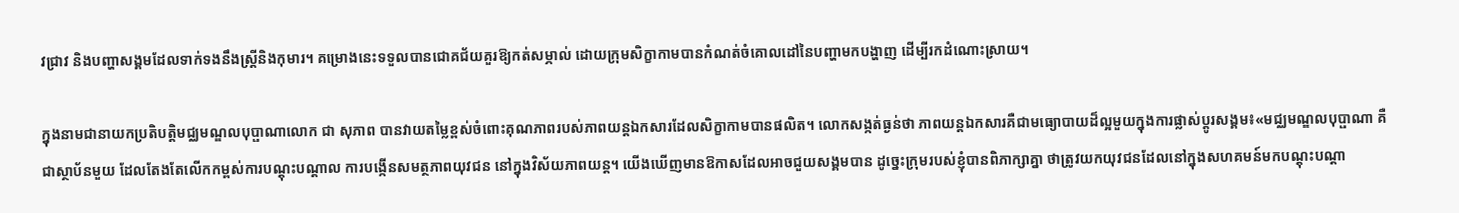វជ្រាវ និងបញ្ហាសង្គមដែលទាក់ទងនឹងស្ត្រីនិងកុមារ។ គម្រោងនេះទទួលបានជោគជ័យគួរឱ្យកត់សម្ភាល់ ដោយក្រុមសិក្ខាកាមបានកំណត់ចំគោលដៅនៃបញ្ហាមកបង្ហាញ ដើម្បីរកដំណោះស្រាយ។

ក្នុងនាមជានាយកប្រតិបត្តិមជ្ឈមណ្ឌលបុប្ផាណាលោក ជា សុភាព បានវាយតម្លៃខ្ពស់ចំពោះគុណភាពរបស់ភាពយន្តឯកសារដែលសិក្ខាកាមបានផលិត។ លោកសង្កត់ធ្ងន់ថា ភាពយន្តឯកសារគឺជាមធ្យោបាយដ៏ល្អមួយក្នុងការផ្លាស់ប្ដូរសង្គម៖«មជ្ឈមណ្ឌលបុប្ផាណា គឺជាស្ថាប័នមួយ ដែលតែងតែលើកកម្ពស់ការបណ្ដុះបណ្ដាល ការបង្កើនសមត្ថភាពយុវជន នៅក្នុងវិស័យភាពយន្ត។ យើងឃើញមានឱកាសដែលអាចជួយសង្គមបាន ដូច្នេះក្រុមរបស់ខ្ញុំបានពិភាក្សាគ្នា ថាត្រូវយកយុវជនដែលនៅក្នុងសហគមន៍មកបណ្ដុះបណ្ដា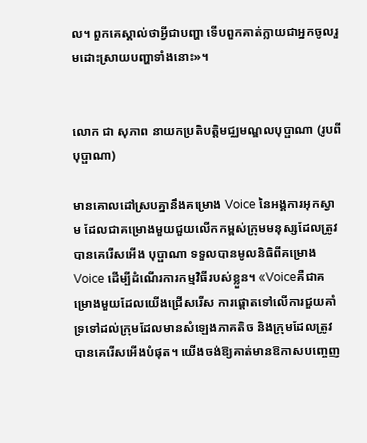ល។ ពួកគេស្គាល់ថាអ្វីជាបញ្ហា ទើបពួកគាត់ក្លាយជាអ្នកចូលរួមដោះស្រាយបញ្ហាទាំងនោះ»។


លោក ជា សុភាព នាយកប្រតិបត្តិមជ្ឈមណ្ឌលបុប្ផាណា (រូបពីបុប្ផាណា)

មានគោលដៅស្របគ្នានឹងគម្រោង Voice នៃអង្គការអុកស្វាម ដែលជាគម្រោងមួយជួយលើកកម្ពស់ក្រុមមនុស្សដែលត្រូវបានគេរើសអើង បុប្ផាណា ទទួលបានមូលនិធិពីគម្រោង Voice ដើម្បីដំណើរការកម្មវិធីរបស់ខ្លួន។ «Voiceគឺជាគម្រោងមួយដែលយើងជ្រើសរើស ការផ្ដោតទៅលើការជួយគាំទ្រទៅដល់ក្រុមដែលមានសំឡេងភាគតិច និងក្រុមដែលត្រូវបានគេរើសអើងបំផុត។ យើងចង់ឱ្យគាត់មានឱកាសបញ្ចេញ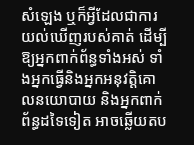សំឡេង ឬក៏អ្វីដែលជាការយល់ឃើញរបស់គាត់ ដើម្បីឱ្យអ្នកពាក់ព័ន្ធទាំងអស់ ទាំងអ្នកធ្វើនិងអ្នកអនុវត្តិគោលនយោបាយ និងអ្នកពាក់ព័ន្ធដទៃទៀត អាចឆ្លើយតប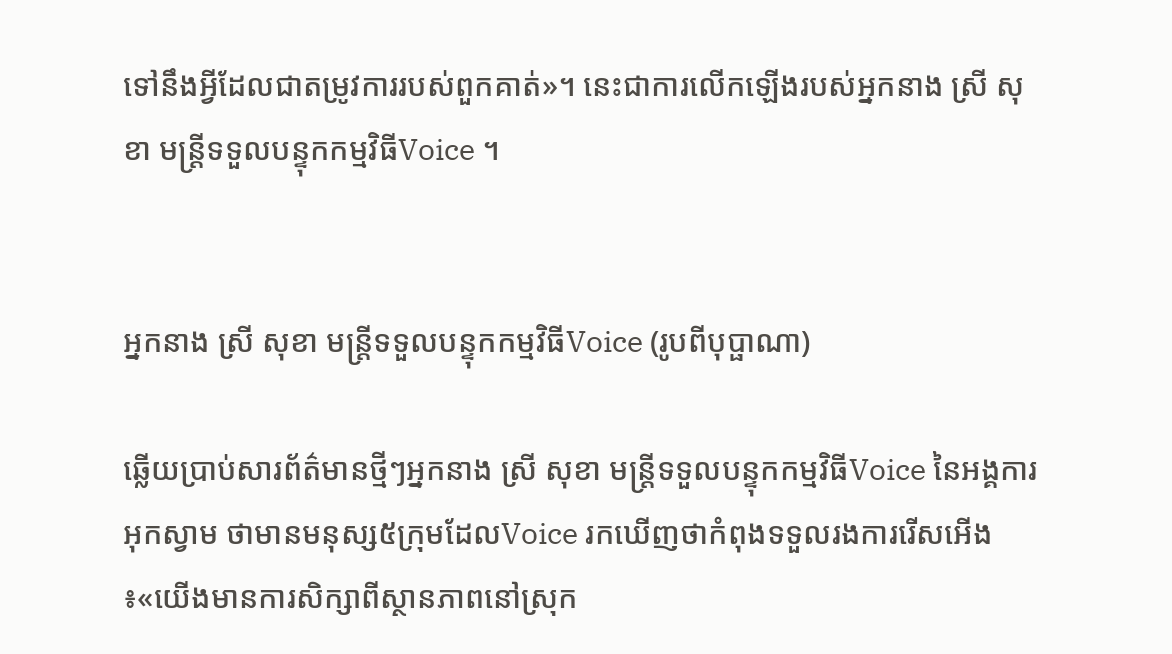ទៅនឹងអ្វីដែលជាតម្រូវការរបស់ពួកគាត់»។ នេះជាការលើកឡើងរបស់អ្នកនាង ស្រី សុខា មន្ត្រីទទួលបន្ទុកកម្មវិធីVoice ។


អ្នកនាង ស្រី សុខា មន្ត្រីទទួលបន្ទុកកម្មវិធីVoice (រូបពីបុប្ផាណា)

ឆ្លើយប្រាប់សារព័ត៌មានថ្មីៗអ្នកនាង ស្រី សុខា មន្ត្រីទទួលបន្ទុកកម្មវិធីVoice នៃអង្គការអុកស្វាម ថាមានមនុស្ស៥ក្រុមដែលVoice រកឃើញថាកំពុងទទួលរងការរើសអើង៖«យើងមានការសិក្សាពីស្ថានភាពនៅស្រុក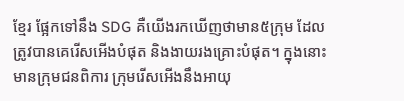ខ្មែរ ផ្អែកទៅនឹង SDG គឺយើងរកឃើញថាមាន៥ក្រុម ដែលត្រូវបានគេរើសអើងបំផុត និងងាយរងគ្រោះបំផុត។ ក្នុងនោះមានក្រុមជនពិការ ក្រុមរើសអើងនឹងអាយុ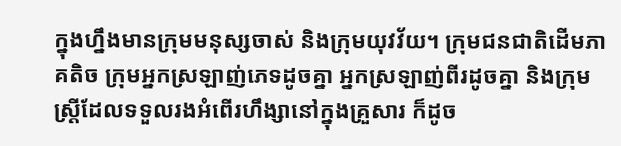ក្នុងហ្នឹងមានក្រុមមនុស្សចាស់ និងក្រុមយុវវ័យ។ ក្រុមជនជាតិដើមភាគតិច ក្រុមអ្នកស្រឡាញ់ភេទដូចគ្នា អ្នកស្រឡាញ់ពីរដូចគ្នា និងក្រុមស្ត្រីដែលទទួលរងអំពើរហឹង្សានៅក្នុងគ្រួសារ ក៏ដូច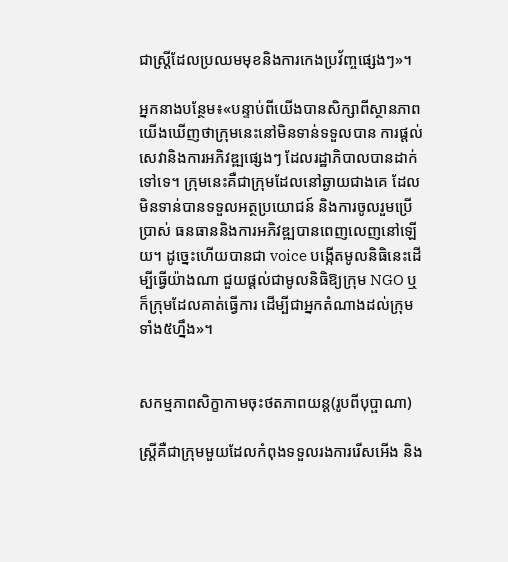ជាស្ត្រីដែលប្រឈមមុខនិងការកេងប្រវ័ញ្ចផ្សេងៗ»។

អ្នកនាងបន្ថែម៖«បន្ទាប់ពីយើងបានសិក្សាពីស្ថានភាព យើងឃើញថាក្រុមនេះនៅមិនទាន់ទទួលបាន ការផ្ដល់សេវានិងការអភិវឌ្ឍផ្សេងៗ ដែលរដ្ឋាភិបាលបានដាក់ទៅទេ។ ក្រុមនេះគឺជាក្រុមដែលនៅឆ្ងាយជាងគេ ដែលមិនទាន់បានទទួលអត្ថប្រយោជន៍ និងការចូលរួមប្រើប្រាស់ ធនធាននិងការអភិវឌ្ឍបានពេញលេញនៅឡើយ។ ដូច្នេះហើយបានជា voice បង្កើតមូលនិធិនេះដើម្បីធ្វើយ៉ាងណា ជួយផ្ដល់ជាមូលនិធិឱ្យក្រុម NGO ឬក៏ក្រុមដែលគាត់ធ្វើការ ដើម្បីជាអ្នកតំណាងដល់ក្រុមទាំង៥ហ្នឹង»។


សកម្មភាពសិក្ខាកាមចុះថតភាពយន្ត(រូបពីបុប្ផាណា)

ស្ត្រីគឺជាក្រុមមួយដែលកំពុងទទួលរងការរើសអើង និង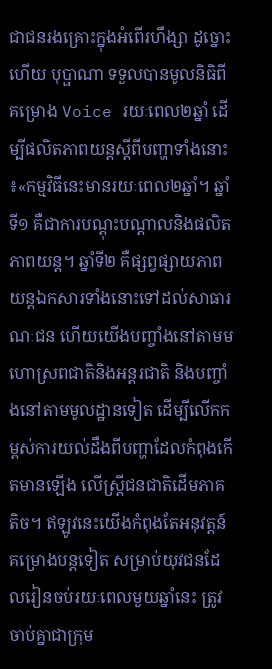ជាជនរងគ្រោះក្នុងអំពើរហឹង្សា ដូច្នោះហើយ បុប្ផាណា ទទួលបានមូលនិធិពីគម្រោង Voice រយៈពេល២ឆ្នាំ ដើម្បីផលិតភាពយន្តស្ដីពីបញ្ហាទាំងនោះ៖«កម្មវិធីនេះមានរយៈពេល២ឆ្នាំ។ ឆ្នាំទី១ គឺជាការបណ្ដុះបណ្ដាលនិងផលិតភាពយន្ត។ ឆ្នាំទី២ គឺផ្សព្វផ្សាយភាពយន្តឯកសារទាំងនោះទៅដល់សាធារណៈជន ហើយយើងបញ្ចាំងនៅតាមមហោស្រពជាតិនិងអន្តរជាតិ និងបញ្ចាំងនៅតាមមូលដ្ឋានទៀត ដើម្បីលើកកម្ពស់ការយល់ដឹងពីបញ្ហាដែលកំពុងកើតមានឡើង លើស្ត្រីជនជាតិដើមភាគតិច។ ឥឡូវនេះយើងកំពុងតែអនុវត្តន៍គម្រោងបន្តទៀត សម្រាប់យុវជនដែលរៀនចប់រយៈពេលមួយឆ្នាំនេះ ត្រូវចាប់គ្នាជាក្រុម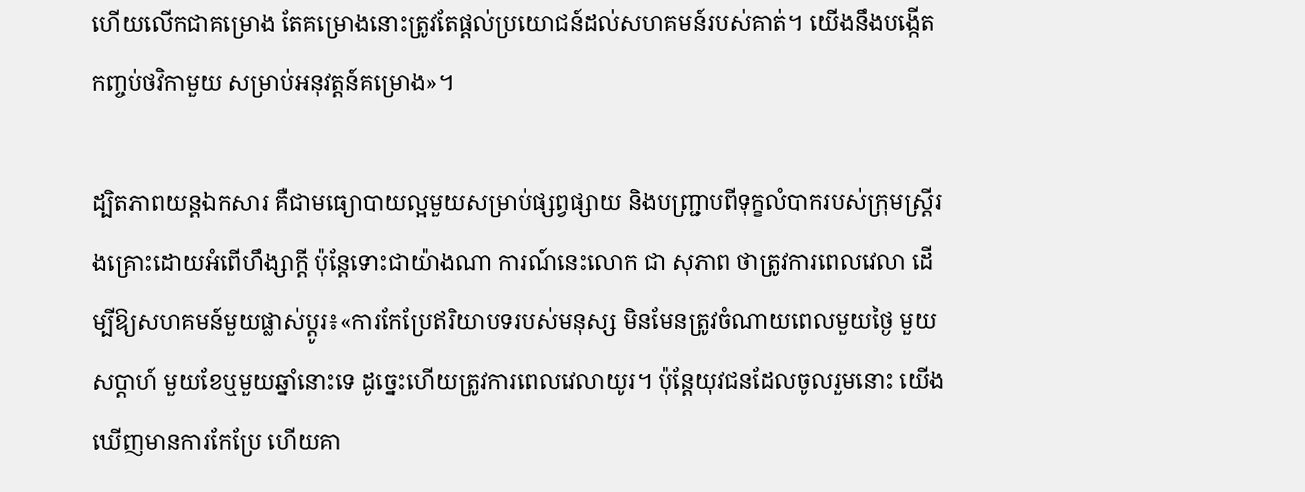ហើយលើកជាគម្រោង តែគម្រោងនោះត្រូវតែផ្ដល់ប្រយោជន៍ដល់សហគមន៍របស់គាត់។ យើងនឹងបង្កើតកញ្ចប់ថវិកាមួយ សម្រាប់អនុវត្តន៍គម្រោង»។

ដ្បិតភាពយន្តឯកសារ គឺជាមធ្យោបាយល្អមួយសម្រាប់ផ្សព្វផ្សាយ និងបញ្ជ្រាបពីទុក្ខលំបាករបស់ក្រុមស្ត្រីរងគ្រោះដោយអំពើហឹង្សាក្ដី ប៉ុន្តែទោះជាយ៉ាងណា ការណ៍នេះលោក ជា សុភាព ថាត្រូវការពេលវេលា ដើម្បីឱ្យសហគមន៍មួយផ្លាស់ប្ដូរ៖«ការកែប្រែឥរិយាបទរបស់មនុស្ស មិនមែនត្រូវចំណាយពេលមួយថ្ងៃ មួយសប្ដាហ៍ មួយខែឬមួយឆ្នាំនោះទេ ដូច្នេះហើយត្រូវការពេលវេលាយូរ។ ប៉ុន្តែយុវជនដែលចូលរួមនោះ យើងឃើញមានការកែប្រែ ហើយគា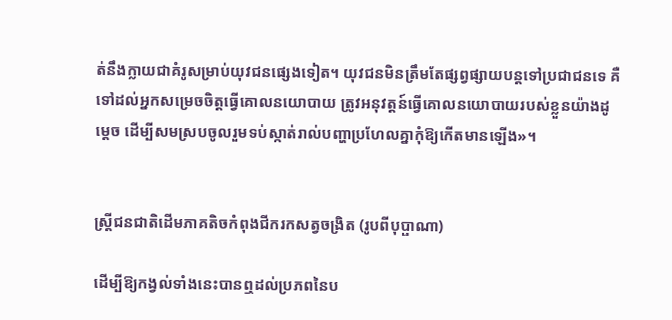ត់នឹងក្លាយជាគំរូសម្រាប់យុវជនផ្សេងទៀត។ យុវជនមិនត្រឹមតែផ្សព្វផ្សាយបន្តទៅប្រជាជនទេ គឺទៅដល់អ្នកសម្រេចចិត្តធ្វើគោលនយោបាយ ត្រូវអនុវត្តន៍ធ្វើគោលនយោបាយរបស់ខ្លួនយ៉ាងដូម្ដេច ដើម្បីសមស្របចូលរួមទប់ស្កាត់រាល់បញ្ហាប្រហែលគ្នាកុំឱ្យកើតមានឡើង»។


ស្ត្រីជនជាតិដើមភាគតិចកំពុងជីករកសត្វចង្រិត (រូបពីបុប្ផាណា)

ដើម្បីឱ្យកង្វល់ទាំងនេះបានឮដល់ប្រភពនៃប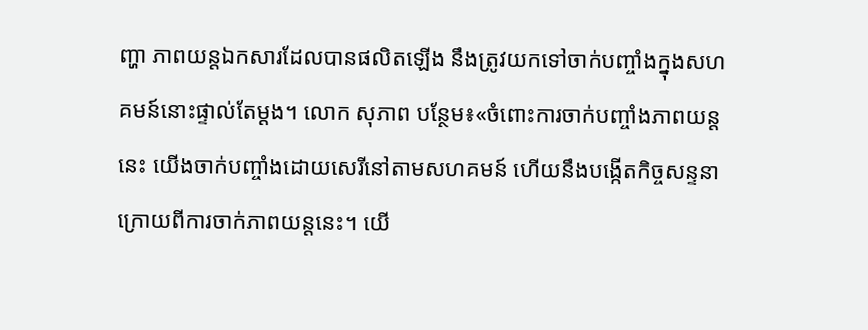ញ្ហា ភាពយន្តឯកសារដែលបានផលិតឡើង នឹងត្រូវយកទៅចាក់បញ្ចាំងក្នុងសហគមន៍នោះផ្ទាល់តែម្ដង។ លោក សុភាព បន្ថែម៖«ចំពោះការចាក់បញ្ចាំងភាពយន្តនេះ យើងចាក់បញ្ចាំងដោយសេរីនៅតាមសហគមន៍ ហើយនឹងបង្កើតកិច្ចសន្ទនាក្រោយពីការចាក់ភាពយន្តនេះ។ យើ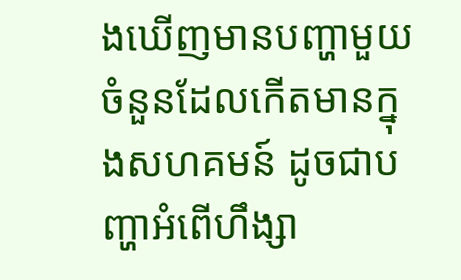ងឃើញមានបញ្ហាមួយចំនួនដែលកើតមានក្នុងសហគមន៍ ដូចជាបញ្ហាអំពើហឹង្សា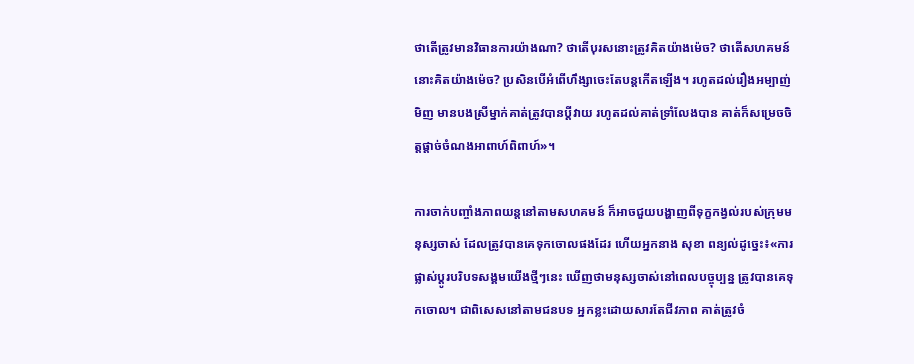ថាតើត្រូវមានវិធានការយ៉ាងណា? ថាតើបុរសនោះត្រូវគិតយ៉ាងម៉េច? ថាតើសហគមន៍នោះគិតយ៉ាងម៉េច? ប្រសិនបើអំពើហឹង្សាចេះតែបន្តកើតឡើង។ រហូតដល់រឿងអម្បាញ់មិញ មានបងស្រីម្នាក់គាត់ត្រូវបានប្ដីវាយ រហូតដល់គាត់ទ្រាំលែងបាន គាត់ក៏សម្រេចចិត្តផ្ដាច់ចំណងអាពាហ៍ពិពាហ៍»។

ការចាក់បញ្ចាំងភាពយន្តនៅតាមសហគមន៍ ក៏អាចជួយបង្ហាញពីទុក្ខកង្វល់របស់ក្រុមមនុស្សចាស់ ដែលត្រូវបានគេទុកចោលផងដែរ ហើយអ្នកនាង សុខា ពន្យល់ដូច្នេះ៖«ការផ្លាស់ប្ដូរបរិបទសង្គមយើងថ្មីៗនេះ ឃើញថាមនុស្សចាស់នៅពេលបច្ចុប្បន្ន ត្រូវបានគេទុកចោល។ ជាពិសេសនៅតាមជនបទ អ្នកខ្លះដោយសារតែជីវភាព គាត់ត្រូវចំ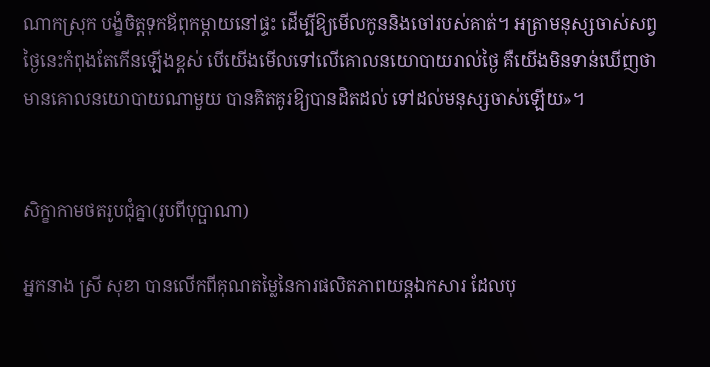ណាកស្រុក បង្ខំចិត្តទុកឪពុកម្ដាយនៅផ្ទះ ដើម្បីឱ្យមើលកូននិងចៅរបស់គាត់។ អត្រាមនុស្សចាស់សព្វថ្ងៃនេះកំពុងតែកើនឡើងខ្ពស់ បើយើងមើលទៅលើគោលនយោបាយរាល់ថ្ងៃ គឺយើងមិនទាន់ឃើញថា មានគោលនយោបាយណាមួយ បានគិតគូរឱ្យបានដិតដល់ ទៅដល់មនុស្សចាស់ឡើយ»។


សិក្ខាកាមថតរូបជុំគ្នា(រូបពីបុប្ផាណា)

អ្នកនាង ស្រី សុខា បានលើកពីគុណតម្លៃនៃការផលិតភាពយន្តឯកសារ ដែលបុ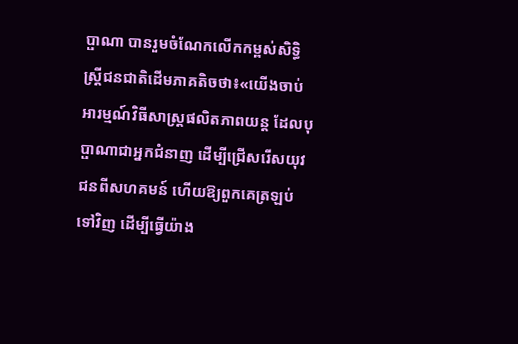ប្ផាណា បានរួមចំណែកលើកកម្ពស់សិទ្ធិស្ត្រីជនជាតិដើមភាគតិចថា៖«យើងចាប់អារម្មណ៍វិធីសាស្ត្រផលិតភាពយន្ត ដែលបុប្ផាណាជាអ្នកជំនាញ ដើម្បីជ្រើសរើសយុវជនពីសហគមន៍ ហើយឱ្យពួកគេត្រឡប់ទៅវិញ ដើម្បីធ្វើយ៉ាង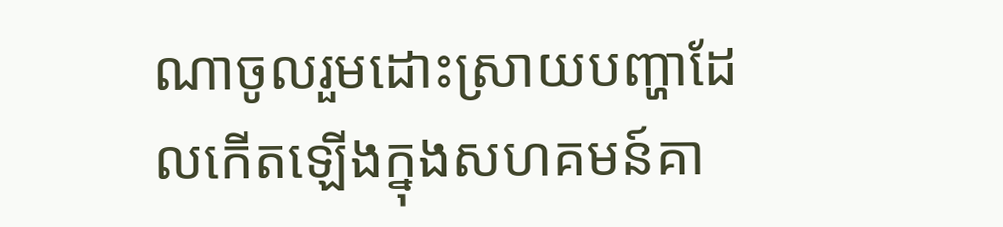ណាចូលរួមដោះស្រាយបញ្ហាដែលកើតឡើងក្នុងសហគមន៍គា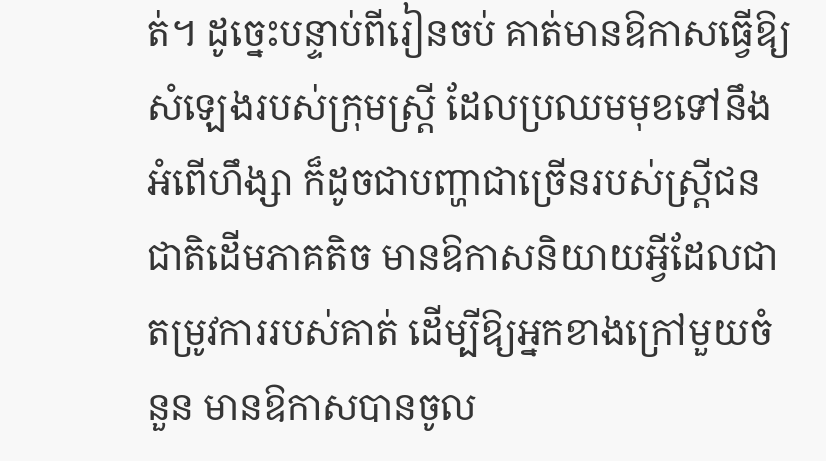ត់។ ដូច្នេះបន្ទាប់ពីរៀនចប់ គាត់មានឱកាសធ្វើឱ្យសំឡេងរបស់ក្រុមស្ត្រី ដែលប្រឈមមុខទៅនឹងអំពើហឹង្សា ក៏ដូចជាបញ្ហាជាច្រើនរបស់ស្ត្រីជនជាតិដើមភាគតិច មានឱកាសនិយាយអ្វីដែលជាតម្រូវការរបស់គាត់ ដើម្បីឱ្យអ្នកខាងក្រៅមួយចំនួន មានឱកាសបានចូល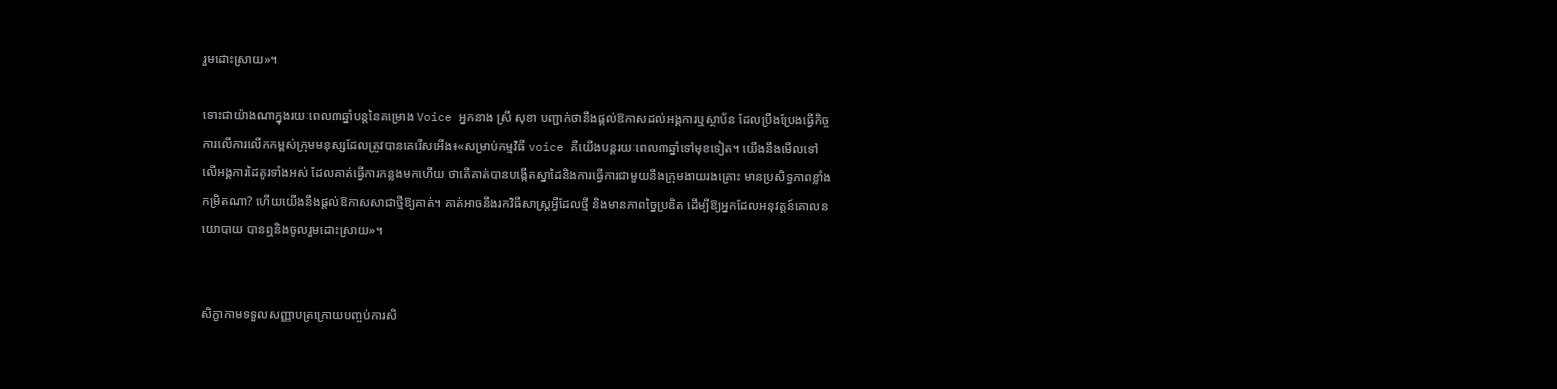រួមដោះស្រាយ»។

ទោះជាយ៉ាងណាក្នុងរយៈពេល៣ឆ្នាំបន្តនៃគម្រោង Voice អ្នកនាង ស្រី សុខា បញ្ជាក់ថានឹងផ្ដល់ឱកាសដល់អង្គការឬស្ថាប័ន ដែលប្រឹងប្រែងធ្វើកិច្ចការលើការលើកកម្ពស់ក្រុមមនុស្សដែលត្រូវបានគេរើសអើង៖«សម្រាប់កម្មវិធី voice គឺយើងបន្តរយៈពេល៣ឆ្នាំទៅមុខទៀត។ យើងនឹងមើលទៅលើអង្គការដៃគូរទាំងអស់ ដែលគាត់ធ្វើការកន្លងមកហើយ ថាតើគាត់បានបង្កើតស្នាដៃនិងការធ្វើការជាមួយនឹងក្រុមងាយរងគ្រោះ មានប្រសិទ្ធភាពខ្លាំងកម្រិតណា? ហើយយើងនឹងផ្ដល់ឱកាសសាជាថ្មីឱ្យគាត់។ គាត់អាចនឹងរកវិធីសាស្ត្រអ្វីដែលថ្មី និងមានភាពច្នៃប្រឌិត ដើម្បីឱ្យអ្នកដែលអនុវត្តន៍គោលនយោបាយ បានឮនិងចូលរួមដោះស្រាយ»។


សិក្ខាកាមទទួលសញ្ញាបត្រក្រោយបញ្ចប់ការសិ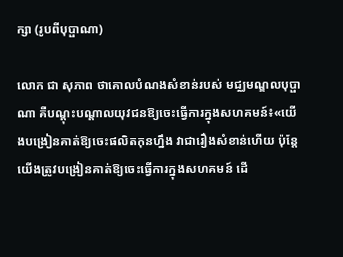ក្សា (រូបពីបុប្ផាណា)

លោក ជា សុភាព ថាគោលបំណងសំខាន់របស់ មជ្ឈមណ្ឌលបុប្ផាណា គឺបណ្ដុះបណ្ដាលយុវជនឱ្យចេះធ្វើការក្នុងសហគមន៍៖«យើងបង្រៀនគាត់ឱ្យចេះផលិតកុនហ្នឹង វាជារឿងសំខាន់ហើយ ប៉ុន្តែយើងត្រូវបង្រៀនគាត់ឱ្យចេះធ្វើការក្នុងសហគមន៍ ដើ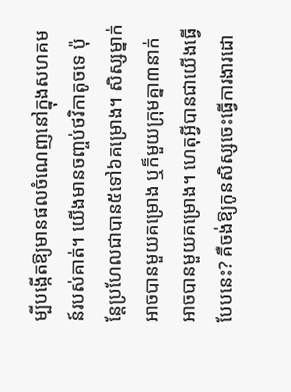ម្បីបង្កើតឱ្យមានផលចំណេញនៅក្នុងសហគមន៍របស់គាត់។ យើងមានចញ្ចប់ថវិកាតូចទេ ប៉ុន្តែប្រហែលជាបាន៥ទៅ៦គម្រោង។ សិស្សម្នាក់អាចបានមួយគម្រោង ឬក៏មួយក្រុមគ្នា៣នាក់អាចបានមួយគម្រោង។ ហេតុអ្វីបានជាយើងធ្វើបែបនេះ? គឺចង់ឱ្យកូនសិស្សចេះធ្វើការងារដោ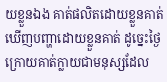យខ្លួនឯង គាត់ផលិតដោយខ្លួនគាត់ ឃើញបញ្ហាដោយខ្លួនគាត់ ដូច្នេះថ្ងៃក្រោយគាត់ក្លាយជាមនុស្សដែល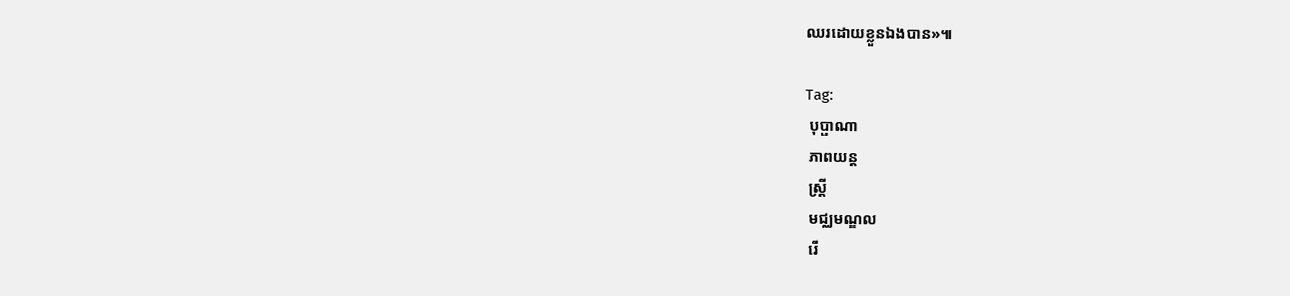ឈរដោយខ្លួនឯងបាន»៕

Tag:
 បុប្ផាណា
 ភាពយន្ត
 ស្ត្រី
 មជ្ឈមណ្ឌល
 រើ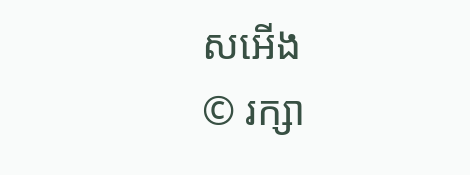សអើង
© រក្សា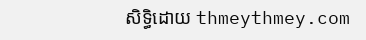សិទ្ធិដោយ thmeythmey.com